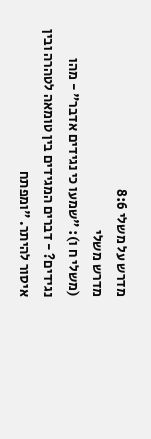מדרש על משלי 8:6
מדרש משלי
(משלי ח ו): "שמעו כי נגידים אדבר" - מהו נגידים? - דברים המגידים בין טומאה לטהרה ובין איסור להיתר. "ומפתח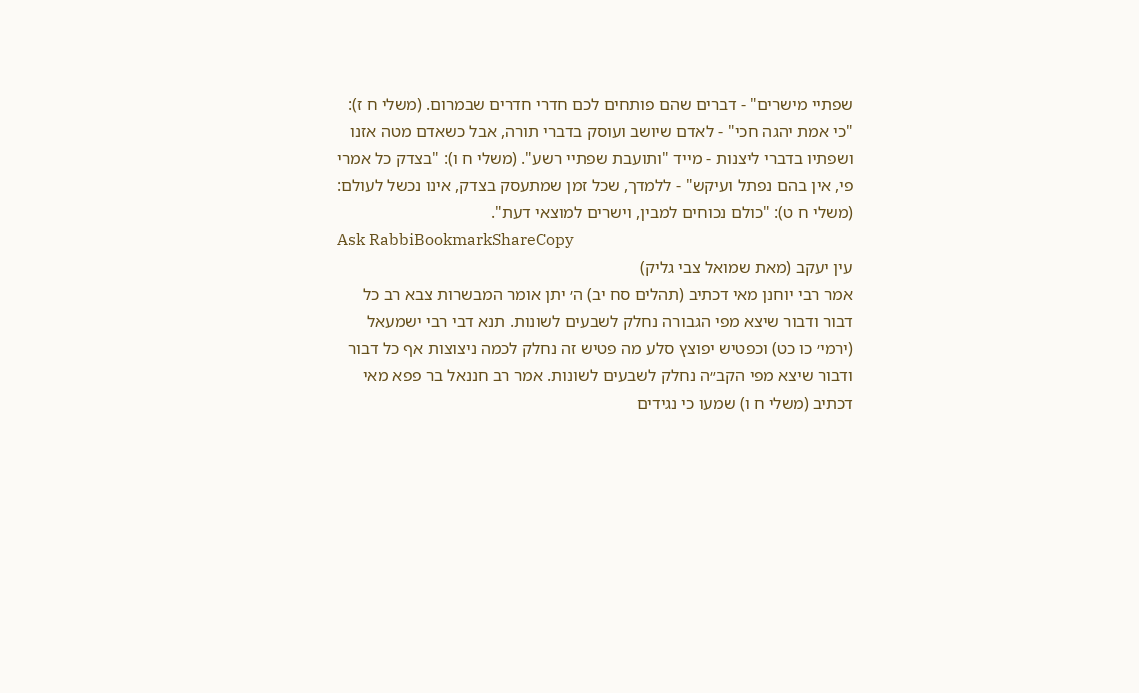שפתיי מישרים" - דברים שהם פותחים לכם חדרי חדרים שבמרום. (משלי ח ז): "כי אמת יהגה חכי" - לאדם שיושב ועוסק בדברי תורה, אבל כשאדם מטה אזנו ושפתיו בדברי ליצנות - מייד "ותועבת שפתיי רשע". (משלי ח ו): "בצדק כל אמרי פי, אין בהם נפתל ועיקש" - ללמדך, שכל זמן שמתעסק בצדק, אינו נכשל לעולם: (משלי ח ט): "כולם נכוחים למבין, וישרים למוצאי דעת".
Ask RabbiBookmarkShareCopy
עין יעקב (מאת שמואל צבי גליק)
אמר רבי יוחנן מאי דכתיב (תהלים סח יב) ה׳ יתן אומר המבשרות צבא רב כל דבור ודבור שיצא מפי הגבורה נחלק לשבעים לשונות. תנא דבי רבי ישמעאל (ירמי׳ כו כט) וכפטיש יפוצץ סלע מה פטיש זה נחלק לכמה ניצוצות אף כל דבור ודבור שיצא מפי הקב״ה נחלק לשבעים לשונות. אמר רב חננאל בר פפא מאי דכתיב (משלי ח ו) שמעו כי נגידים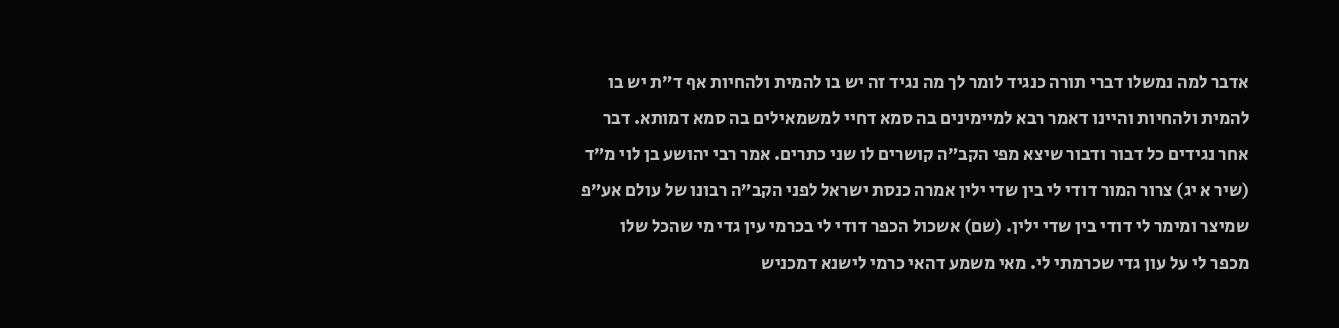אדבר למה נמשלו דברי תורה כנגיד לומר לך מה נגיד זה יש בו להמית ולהחיות אף ד״ת יש בו להמית ולהחיות והיינו דאמר רבא למיימינים בה סמא דחיי למשמאילים בה סמא דמותא. דבר אחר נגידים כל דבור ודבור שיצא מפי הקב״ה קושרים לו שני כתרים. אמר רבי יהושע בן לוי מ״ד (שיר א יג) צרור המור דודי לי בין שדי ילין אמרה כנסת ישראל לפני הקב״ה רבונו של עולם אע״פ שמיצר ומימר לי דודי בין שדי ילין. (שם) אשכול הכפר דודי לי בכרמי עין גדי מי שהכל שלו מכפר לי על עון גדי שכרמתי לי. מאי משמע דהאי כרמי לישנא דמכניש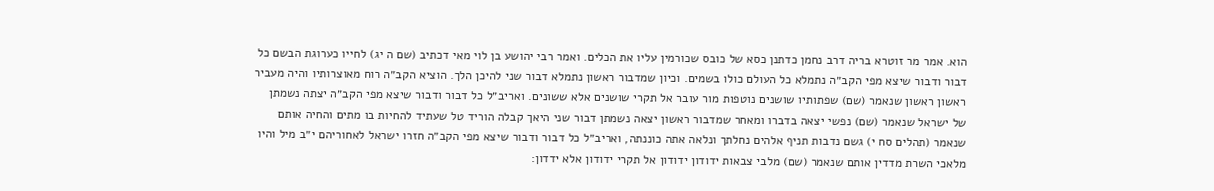הוא. אמר מר זוטרא בריה דרב נחמן כדתנן כסא של כובס שכורמין עליו את הכלים. ואמר רבי יהושע בן לוי מאי דכתיב (שם ה יג) לחייו כערוגת הבשם כל דבור ודבור שיצא מפי הקב״ה נתמלא כל העולם כולו בשמים. וכיון שמדבור ראשון נתמלא דבור שני להיכן הלך. הוציא הקב״ה רוח מאוצרותיו והיה מעביר ראשון ראשון שנאמר (שם) שפתותיו שושנים נוטפות מור עובר אל תקרי שושנים אלא ששונים. ואריב״ל כל דבור ודבור שיצא מפי הקב״ה יצתה נשמתן של ישראל שנאמר (שם) נפשי יצאה בדברו ומאחר שמדבור ראשון יצאה נשמתן דבור שני היאך קבלה הוריד טל שעתיד להחיות בו מתים והחיה אותם שנאמר (תהלים סח י) גשם נדבות תניף אלהים נחלתך ונלאה אתה כוננתה, ואריב״ל כל דבור ודבור שיצא מפי הקב״ה חזרו ישראל לאחוריהם י״ב מיל והיו מלאכי השרת מדדין אותם שנאמר (שם) מלבי צבאות ידודון ידודון אל תקרי ידודון אלא ידדון: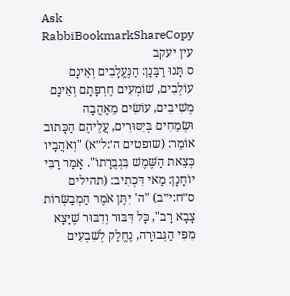Ask RabbiBookmarkShareCopy
עין יעקב
ס תָּנוּ רַבָּנָן: הַנֶּעֱלָבִים וְאֵינָם עוֹלְבִים, שׁוֹמְעִים חֶרְפָּתָם וְאֵינָם מְשִׁיבִים, עוֹשִׂים מֵאַהֲבָה וּשְׂמֵחִים בְּיִסּוּרִים, עֲלֵיהֶם הַכָּתוּב אוֹמֵר: (שופטים ה׳:ל״א) "וְאֹהֲבָיו כְּצֵאת הַשֶּׁמֶשׁ בִּגְבֻרָתוֹ". אָמַר רַבִּי יוֹחָנָן: מַאי דִּכְתִיב: (תהילים ס״ח:י״ב) "ה' יִתֶּן אֹמֶר הַמְבַשְּׂרוֹת צָבָא רָב", כָּל דִּבּוּר וְדִבּוּר שֶׁיָּצָא מִפִּי הַגְּבוּרָה, נֶחֱלַק לְשִׁבְעִים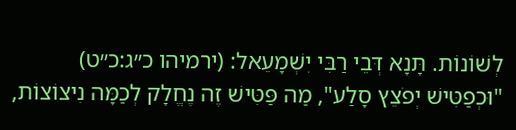לְשׁוֹנוֹת. תָּנָא דְּבֵי רַבִּי יִשְׁמָעֵאל: (ירמיהו כ״ג:כ״ט) "וּכְפַטִּישׁ יְפֹצֵץ סָלַע", מַה פַּטִּישׁ זֶה נֶחֱלָק לְכַמָּה נִיצוֹצוֹת,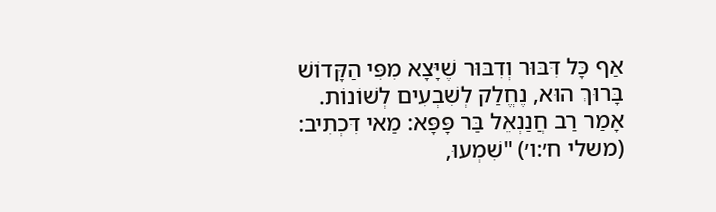אַף כָּל דִּבּוּר וְדִבּוּר שֶׁיָּצָא מִפִּי הַקָּדוֹשׁ בָּרוּךְ הוּא, נֶחֱלַק לְשִׁבְעִים לְשׁוֹנוֹת. אָמַר רַב חֲנַנְאֵל בַּר פָּפָּא: מַאי דִּכְתִיב: (משלי ח׳:ו׳) "שִׁמְעוּ,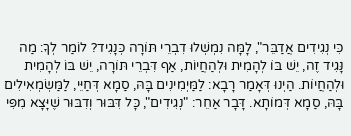כִּי נְגִידִים אֲדַבֵּר", לָמָּה נִמְשְׁלוּ דִבְרֵי תּוֹרָה כְּנָגִיד? לוֹמַר לְךָ: מַה נָּגִיד זֶה, יֵשׁ בּוֹ לְהָמִית וּלְהַחֲיוֹת, אַף דִּבְרֵי תּוֹרָה, יֵשׁ בּוֹ לְהָמִית וּלְהַחֲיוֹת. הַיְנוּ דְּאָמַר רָבָא: לַמַּיְמִינִים בָּהּ, סַמָא דְּחַיֵּי, לַמַּשְׂמְאִילִים בָּהּ, סַמָא דְּמוֹתָא. דָּבָר אַחֵר: "נְגִידִים", כָּל דִּבּוּר וְדִבּוּר שֶׁיָּצָא מִפִּי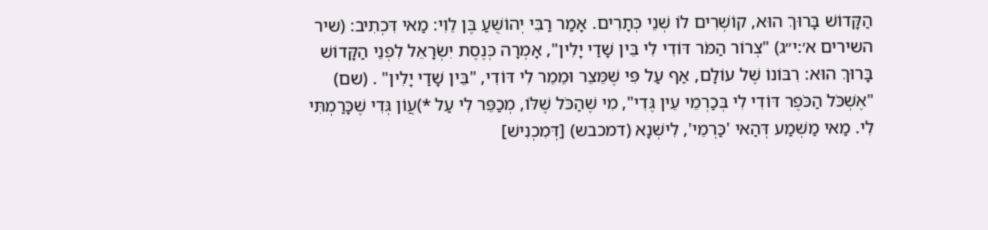הַקָּדוֹשׁ בָּרוּךְ הוּא, קוֹשְׁרִים לוֹ שְׁנֵי כְּתָרִים. אָמַר רַבִּי יְהוֹשֻׁעַ בֶּן לֵוִי: מַאי דִּכְתִיב: (שיר השירים א׳:י״ג) "צְרוֹר הַמֹּר דּוֹדִי לִי בֵּין שָׁדַי יָלִין", אָמְרָה כְּנֶסֶת יִשְׂרָאֵל לִפְנֵי הַקָּדוֹשׁ בָּרוּךְ הוּא: רִבּוֹנוֹ שֶׁל עוֹלָם, אַף עַל פִּי שֶׁמֵּצֵר וּמֵמֵר לִי דּוֹדִי, "בֵּין שָׁדַי יָלִין" . (שם) "אֶשְׁכֹּל הַכֹּפֶר דּוֹדִי לִי בְּכַרְמֵי עֵין גֶּדִי", מִי שֶׁהַכֹּל שֶׁלּוֹ, מְכַפֵּר לִי עַל *)עֲוֹן גְּדִי שֶׁכָּרַמְתִּי לִי. מַאי מַשְׁמַע דְּהַאי 'כַּרְמֵי', לִישְׁנָא (דמכבש) [דְּמִכְנִישׁ]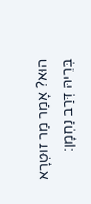הוּא? אָמַר מַר זוּטְרָא בְּרֵיהּ דְּרַב נַחְמָן: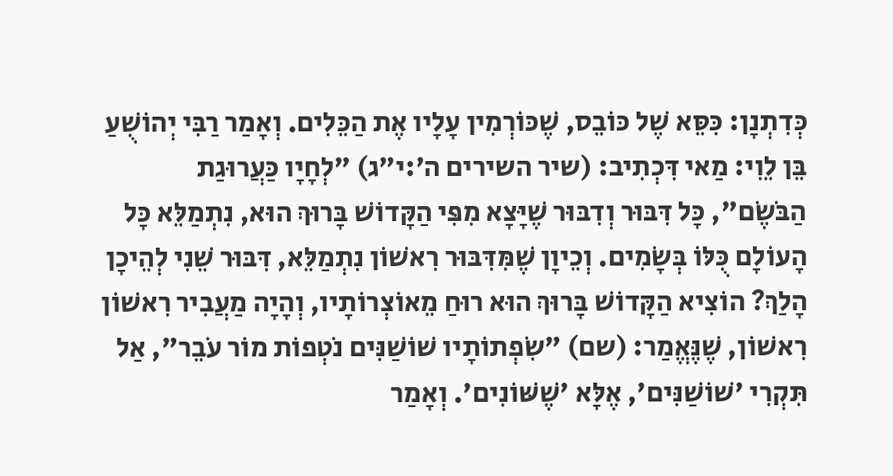כְּדִתְנָן: כִּסֵּא שֶׁל כּוֹבֵס, שֶׁכּוֹרְמִין עָלָיו אֶת הַכֵּלִים. וְאָמַר רַבִּי יְהוֹשֻׁעַ בֵּן לֵוִי: מַאי דִּכְתִיב: (שיר השירים ה׳:י״ג) "לְחָיָו כַּעֲרוּגַת הַבֹּשֶׂם", כָּל דִּבּוּר וְדִבּוּר שֶׁיָּצָא מִפִּי הַקָּדוֹשׁ בָּרוּךְ הוּא, נִתְמַלֵּא כָּל הָעוֹלָם כֻּלּוֹ בְּשָׂמִים. וְכֵיוָן שֶׁמִּדִּבּוּר רִאשׁוֹן נִתְמַלֵּא, דִּבּוּר שֵׁנִי לְהֵיכָן הָלַךְ? הוֹצִיא הַקָּדוֹשׁ בָּרוּךְ הוּא רוּחַ מֵאוֹצְרוֹתָיו, וְהָיָה מַעֲבִיר רִאשׁוֹן רִאשׁוֹן, שֶׁנֶּאֱמַר: (שם) "שִׂפְתוֹתָיו שׁוֹשַׁנִּים נֹטְפוֹת מוֹר עֹבֵר", אַל תִּקְרִי 'שׁוֹשַׁנִּים', אֶלָּא 'שֶׁשּׁוֹנִים'. וְאָמַר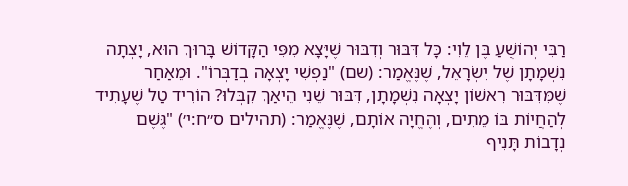רַבִּי יְהוֹשֻׁעַ בֶּן לֵוִי: כָּל דִּבּוּר וְדִבּוּר שֶׁיָּצָא מִפִּי הַקָּדוֹשׁ בָּרוּךְ הוּא, יָצְתָה נִשְׁמָתָן שֶׁל יִשְׂרָאֵל, שֶׁנֶּאֱמַר: (שם) "נַפְשִׁי יָצְאָה בְדַבְּרוֹ". וּמֵאַחַר שֶׁמִּדִּבּוּר רִאשׁוֹן יָצְאָה נִשְׁמָתָן, דִּבּוּר שֵׁנִי הֵיאַךְ קִבְּלוּ? הוֹרִיד טַל שֶׁעָתִיד לְהַחֲיוֹת בּוֹ מֵתִים, וְהֶחֱיָה אוֹתָם, שֶׁנֶּאֱמַר: (תהילים ס״ח:י׳) "גֶּשֶׁם נְדָבוֹת תָּנִיף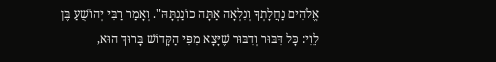אֱלֹהִים נַחֲלָתְךָ וְנִלְאָה אַתָּה כוֹנַנְתָּהּ". וְאָמַר רַבִּי יְהוֹשֻׁעַ בֶּן לֵוִי: כָּל דִּבּוּר וְדִבּוּר שֶׁיָּצָא מִפִּי הַקָּדוֹשׁ בָּרוּךְ הוּא,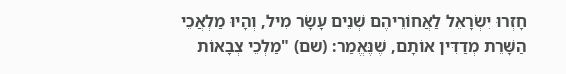חָזְרוּ יִשְׂרָאֵל לַאֲחוֹרֵיהֶם שְׁנֵים עָשָׂר מִיל, וְהָיוּ מַלְאֲכֵי הַשָּׁרֵת מְדַדִּין אוֹתָם, שֶׁנֶּאֱמַר: (שם) "מַלְכֵי צְבָאוֹת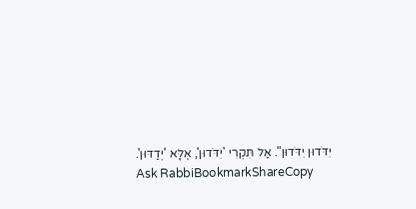יִדֹּדוּן יִדֹּדוּן". אַל תִּקְרִי 'יִדֹּדוּן', אֶלָּא 'יְדַדּוּן'.
Ask RabbiBookmarkShareCopy